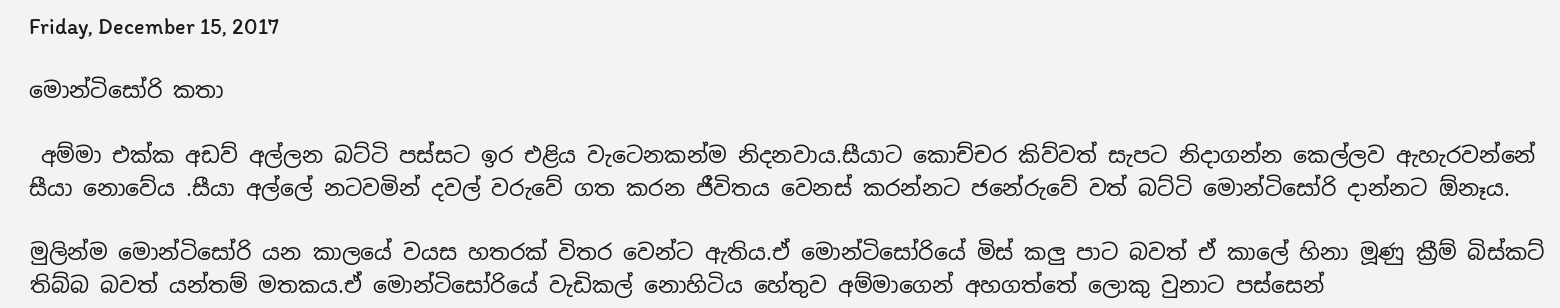Friday, December 15, 2017

මොන්ටිසෝරි කතා

 අම්මා එක්ක අඩව් අල්ලන බට්ටි පස්සට ඉර එළිය වැටෙනකන්ම නිදනවාය.සීයාට කොච්චර කිව්වත් සැපට නිදාගන්න කෙල්ලව ඇහැරවන්නේ සීයා නොවේය .සීයා අල්ලේ නටවමින් දවල් වරුවේ ගත කරන ජීවිතය වෙනස් කරන්නට ජනේරුවේ වත් බට්ටි මොන්ටිසෝරි දාන්නට ඕනෑය.

මුලින්ම මොන්ටිසෝරි යන කාලයේ වයස හතරක් විතර වෙන්ට ඇතිය.ඒ මොන්ටිසෝරියේ මිස් කලු පාට බවත් ඒ කාලේ හිනා මූණු ක්‍රීම් බිස්කට් තිබ්බ බවත් යන්තම් මතකය.ඒ මොන්ටිසෝරියේ වැඩිකල් නොහිටිය හේතුව අම්මාගෙන් අහගත්තේ ලොකු වුනාට පස්සෙන්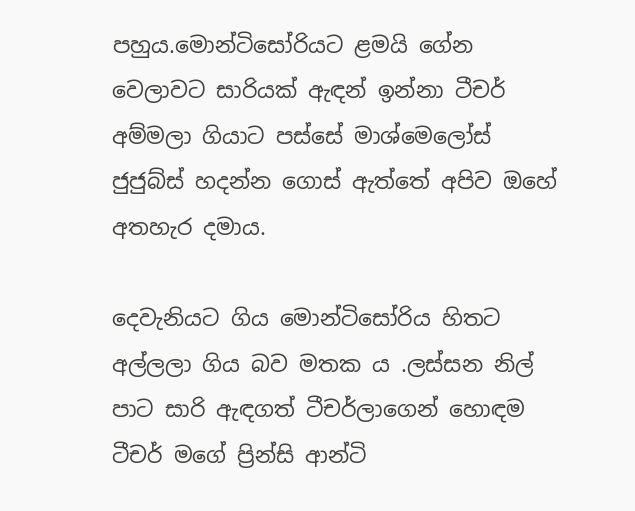පහුය.මොන්ටිසෝරියට ළමයි ගේන වෙලාවට සාරියක් ඇඳන් ඉන්නා ටීචර් අම්මලා ගියාට පස්සේ මාශ්මෙලෝස් ජුජුබ්ස් හදන්න ගොස් ඇත්තේ අපිව ඔහේ අතහැර දමාය.

දෙවැනියට ගිය මොන්ටිසෝරිය හිතට අල්ලලා ගිය බව මතක ය .ලස්සන නිල් පාට සාරි ඇඳගත් ටීචර්ලාගෙන් හොඳම ටීචර් මගේ ප්‍රින්සි ආන්ටි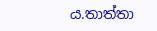ය.තාත්තා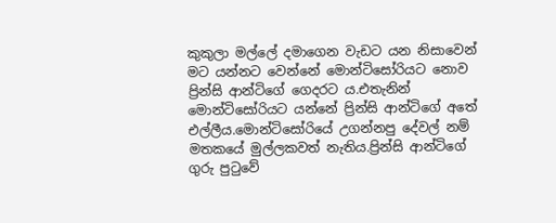කුකුලා මල්ලේ දමාගෙන වැඩට යන නිසාවෙන් මට යන්නට වෙන්නේ මොන්ටිසෝරියට නොව ප්‍රින්සි ආන්ටිගේ ගෙදරට ය.එතැනින් මොන්ටිසෝරියට යන්නේ ප්‍රින්සි ආන්ටිගේ අතේ එල්ලීය.මොන්ටිසෝරියේ උගන්නපු දේවල් නම් මතකයේ මුල්ලකවත් නැතිය.ප්‍රින්සි ආන්ටිගේ ගුරු පුටුවේ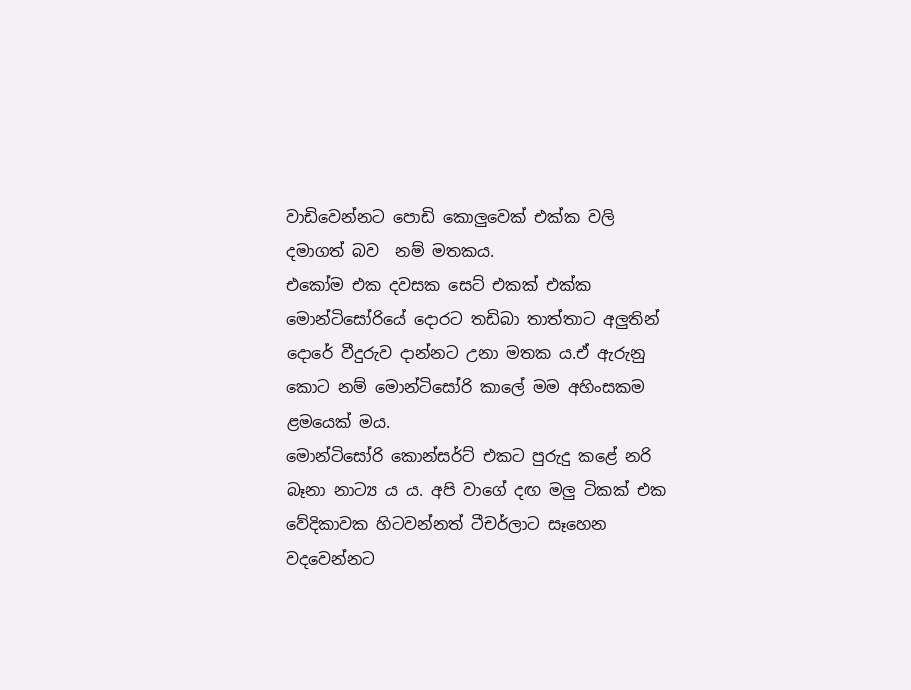වාඩිවෙන්නට පොඩි කොලුවෙක් එක්ක වලි දමාගත් බව  නම් මතකය.
එකෝම එක දවසක සෙට් එකක් එක්ක මොන්ටිසෝරියේ දොරට තඩිබා තාත්තාට අලුතින් දොරේ වීදුරුව දාන්නට උනා මතක ය.ඒ ඇරුනු කොට නම් මොන්ටිසෝරි කාලේ මම අහිංසකම ළමයෙක් මය.
මොන්ටිසෝරි කොන්සර්ට් එකට පුරුදු කළේ නරි බෑනා නාට්‍ය ය ය. අපි වාගේ දඟ මලු ටිකක් එක වේදිකාවක හිටවන්නත් ටීචර්ලාට සෑහෙන වදවෙන්නට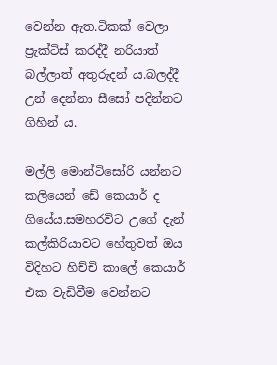වෙන්න ඇත.ටිකක් වෙලා ප්‍රැක්ටිස් කරද්දී නරියාත් බල්ලාත් අතුරුදන් ය.බලද්දී උන් දෙන්නා සීසෝ පදින්නට ගිහින් ය.

මල්ලි මොන්ටිසෝරි යන්නට කලියෙන් ඩේ කෙයාර් ද ගියේය.සමහරවිට උගේ දැන් කල්කිරියාවට හේතුවත් ඔය විදිහට හිච්චි කාලේ කෙයාර් එක වැඩිවීම වෙන්නට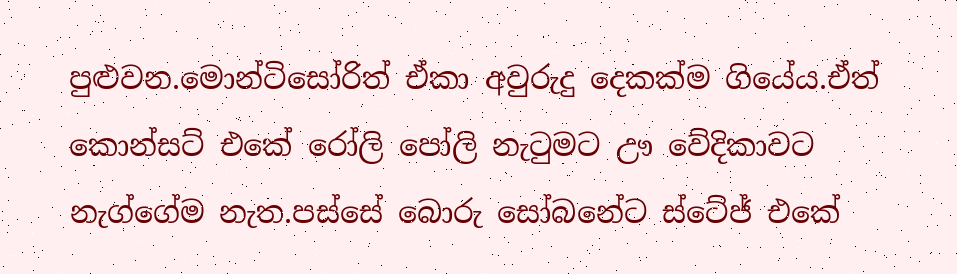පුළුවන.මොන්ටිසෝරිත් ඒකා අවුරුදු දෙකක්ම ගියේය.ඒත් කොන්සට් එකේ රෝලි පෝලි නැටුමට ඌ වේදිකාවට නැග්ගේම නැත.පස්සේ බොරු සෝබනේට ස්ටේජ් එකේ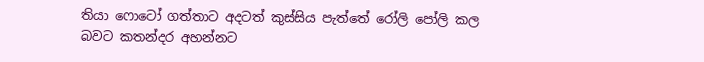තියා ෆොටෝ ගත්තාට අදටත් කුස්සිය පැත්තේ රෝලි පෝලි කල බවට කතන්දර අහන්නට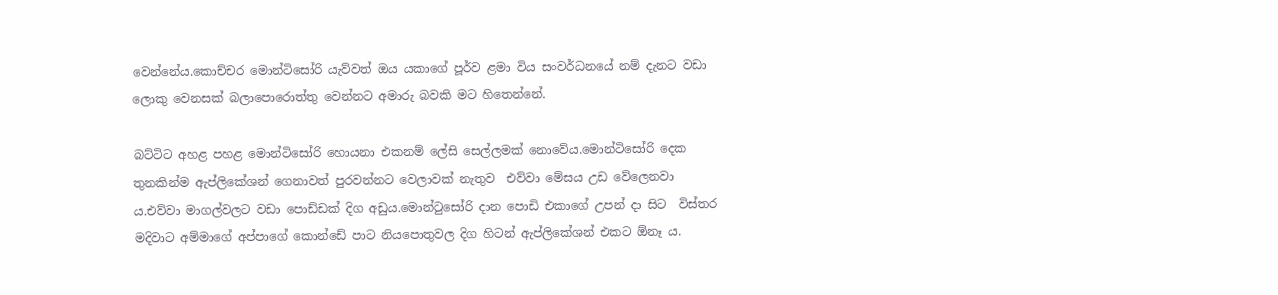වෙන්නේය.කොච්චර මොන්ටිසෝරි යැව්වත් ඔය යකාගේ පූර්ව ළමා විය සංවර්ධනයේ නම් දැනට වඩා ලොකු වෙනසක් බලාපොරොත්තු වෙන්නට අමාරු බවකි මට හිතෙන්නේ.

බට්ටිට අහළ පහළ මොන්ටිසෝරි හොයනා එකනම් ලේසි සෙල්ලමක් නොවේය.මොන්ටිසෝරි දෙක තුනකින්ම ඇප්ලිකේශන් ගෙනාවත් පුරවන්නට වෙලාවක් නැතුව  එව්වා මේසය උඩ වේලෙනවා ය.එව්වා මාගල්වලට වඩා පොඩ්ඩක් දිග අඩුය.මොන්ටුසෝරි දාන පොඩි එකාගේ උපන් දා සිට  විස්තර මදිවාට අම්මාගේ අප්පාගේ කොන්ඩේ පාට නියපොතුවල දිග හිටන් ඇප්ලිකේශන් එකට ඕනෑ ය.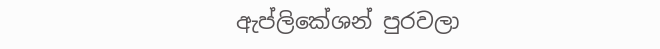ඇප්ලිකේශන් පුරවලා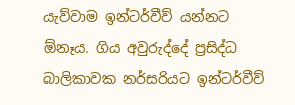යැව්වාම ඉන්ටර්වීව් යන්නට ඕනෑය. ගිය අවුරුද්දේ ප්‍රසිද්ධ බාලිකාවක නර්සරියට ඉන්ටර්වීව්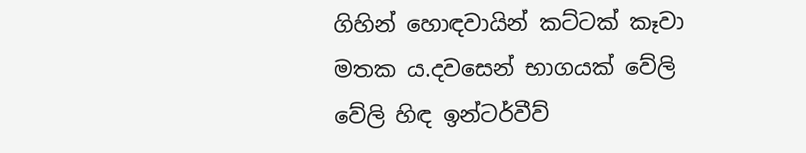ගිහින් හොඳවායින් කට්ටක් කෑවා මතක ය.දවසෙන් භාගයක් වේලි වේලි හිඳ ඉන්ටර්වීව්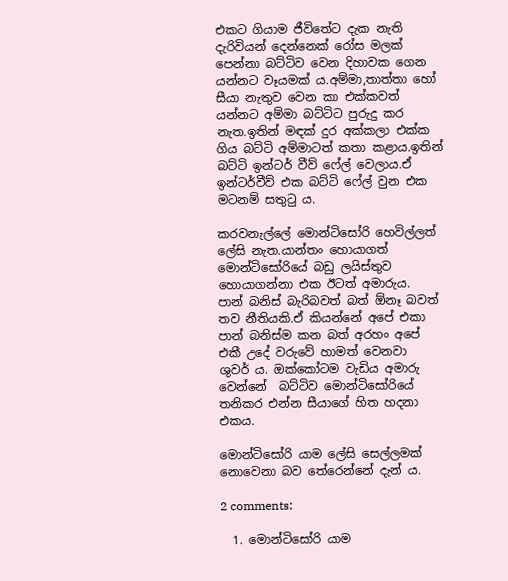එකට ගියාම ජීවිතේට දැක නැති දැරිවියන් දෙන්නෙක් රෝස මලක් පෙන්නා බට්ටිව වෙන දිහාවක ගෙන යන්නට වෑයමක් ය.අම්මා,තාත්තා හෝ සීයා නැතුව වෙන කා එක්කවත් යන්නට අම්මා බට්ටිට පුරුදු කර නැත.ඉතින් මඳක් දුර අක්කලා එක්ක ගිය බට්ටි අම්මාටත් කතා කළාය.ඉතින් බට්ටි ඉන්ටර් වීව් ෆේල් වෙලාය.ඒ ඉන්ටර්වීව් එක බට්ටි ෆේල් වුන එක මටනම් සතුටු ය.

කරවනැල්ලේ මොන්ටිසෝරි හෙවිල්ලත් ලේසි නැත.යාන්තං හොයාගත් මොන්ටිසෝරියේ බඩු ලයිස්තුව හොයාගන්නා එක ඊටත් අමාරුය.
පාන් බනිස් බැරිබවත් බත් ඕනෑ බවත් තව නීතියකි.ඒ කියන්නේ අපේ එකා  පාන් බනිස්ම කන බත් අරහං අපේ එකී උදේ වරුවේ හාමත් වෙනවා  ශුවර් ය. ඔක්කෝටම වැඩිය අමාරු වෙන්නේ  බට්ටිව මොන්ටිසෝරියේ තනිකර එන්න සීයාගේ හිත හදනා එකය.

මොන්ටිසෝරි යාම ලේසි සෙල්ලමක් නොවෙනා බව තේරෙන්නේ දැන් ය.

2 comments:

  1. මොන්ටිසෝරි යාම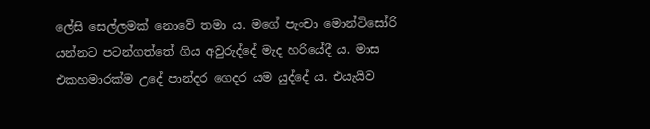ලේසි සෙල්ලමක් නොවේ තමා ය. මගේ පැංචා මොන්ටිසෝරි යන්නට පටන්ගත්තේ ගිය අවුරුද්දේ මැද හරියේදී ය. මාස එකහමාරක්ම උදේ පාන්දර ගෙදර යම යුද්දේ ය. එයැයිව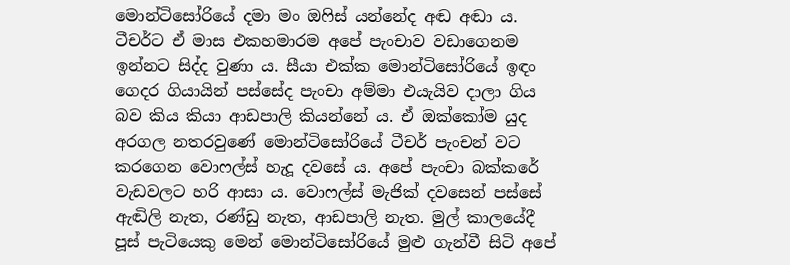මොන්ටිසෝරියේ දමා මං ඔෆිස් යන්නේද අඬ අඬා ය. ටීචර්ට ඒ මාස එකහමාරම අපේ පැංචාව වඩාගෙනම ඉන්නට සිද්ද වුණා ය. සීයා එක්ක මොන්ටිසෝරියේ ඉඳං ගෙදර ගියායින් පස්සේද පැංචා අම්මා එයැයිව දාලා ගිය බව කිය කියා ආඩපාලි කියන්නේ ය. ඒ ඔක්කෝම යුද අරගල නතරවුණේ මොන්ටිසෝරියේ ටීචර් පැංචන් වට කරගෙන වොෆල්ස් හැදූ දවසේ ය. අපේ පැංචා බක්කරේ වැඩවලට හරි ආසා ය. වොෆල්ස් මැජික් දවසෙන් පස්සේ ඇඬිලි නැත, රණ්ඩු නැත, ආඩපාලි නැත. මුල් කාලයේදී පූස් පැටියෙකු මෙන් මොන්ටිසෝරියේ මුළු ගැන්වී සිටි අපේ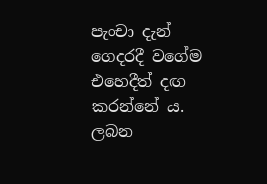පැංචා දැන් ගෙදරදී වගේම එහෙදීත් දඟ කරන්නේ ය. ලබන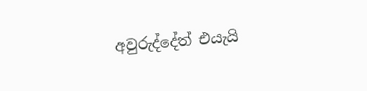අවුරුද්දේත් එයැයි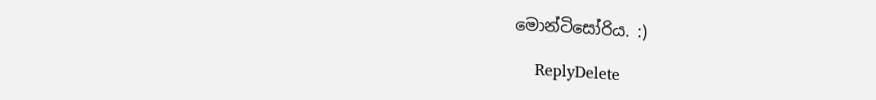මොන්ටිසෝරිය. :)

    ReplyDelete